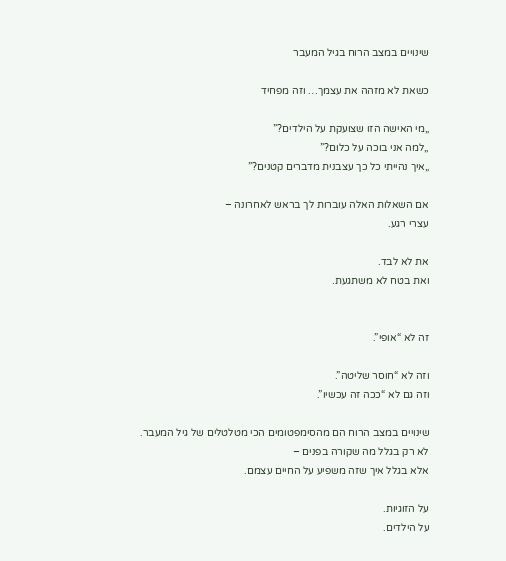שינויים במצב הרוח בגיל המעבר

כשאת לא מזהה את עצמך… וזה מפחיד

„מי האישה הזו שצועקת על הילדים?”
„למה אני בוכה על כלום?”
„איך נהייתי כל כך עצבנית מדברים קטנים?”

אם השאלות האלה עוברות לך בראש לאחרונה –
עצרי רגע.

את לא לבד.
ואת בטח לא משתגעת.


זה לא “אופי”.

וזה לא “חוסר שליטה”.
וזה גם לא “ככה זה עכשיו”.

שינויים במצב הרוח הם מהסימפטומים הכי מטלטלים של גיל המעבר.
לא רק בגלל מה שקורה בפנים –
אלא בגלל איך שזה משפיע על החיים עצמם.

על הזוגיות.
על הילדים.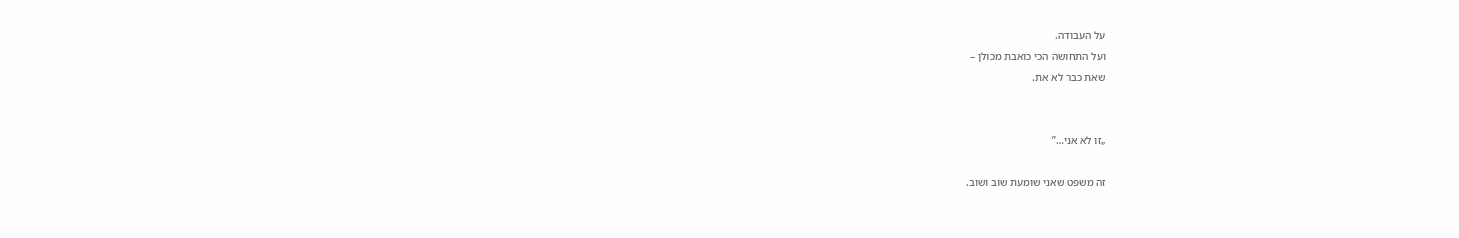על העבודה.
ועל התחושה הכי כואבת מכולן –
שאת כבר לא את.


„זו לא אני…”

זה משפט שאני שומעת שוב ושוב.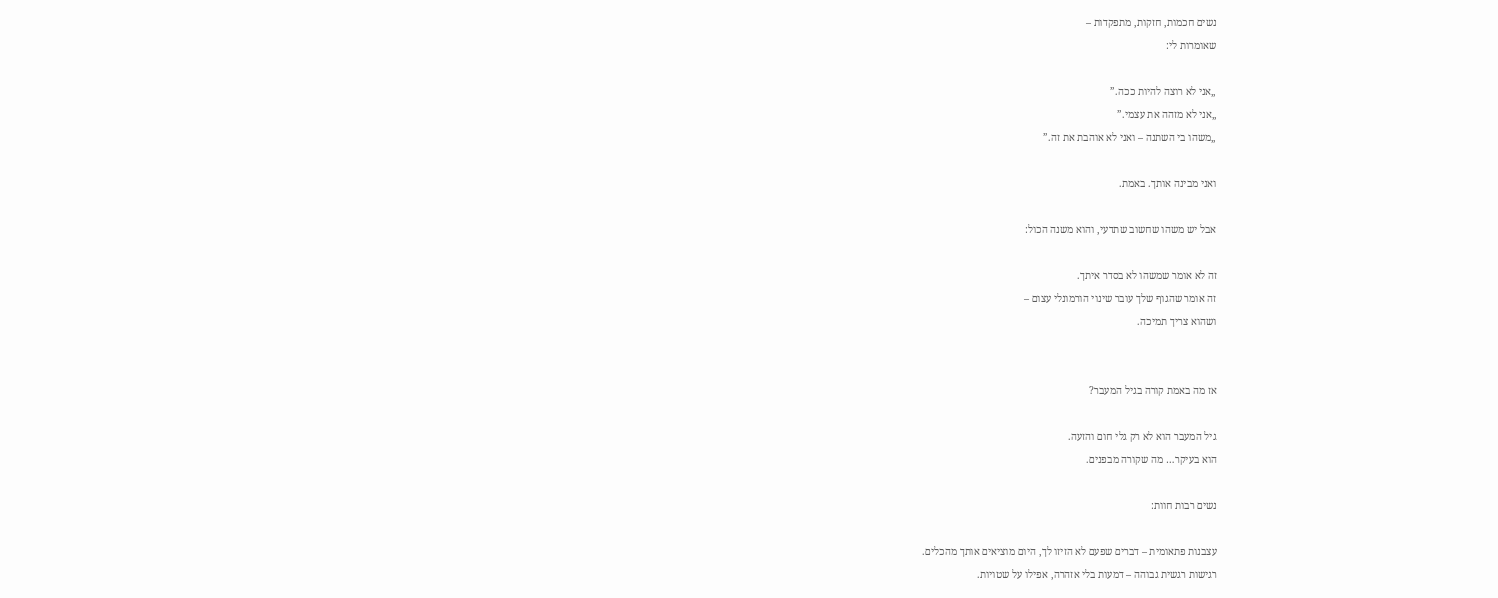נשים חכמות, חזקות, מתפקדות –
שאומרות לי:

„אני לא רוצה להיות ככה.”
„אני לא מזהה את עצמי.”
„משהו בי השתנה – ואני לא אוהבת את זה.”

ואני מבינה אותך. באמת.

אבל יש משהו שחשוב שתדעי, והוא משנה הכול:

זה לא אומר שמשהו לא בסדר איתך.
זה אומר שהגוף שלך עובר שינוי הורמונלי עצום –
ושהוא צריך תמיכה.


אז מה באמת קורה בגיל המעבר?

גיל המעבר הוא לא רק גלי חום והזעה.
הוא בעיקר… מה שקורה מבפנים.

נשים רבות חוות:

עצבנות פתאומית – דברים שפעם לא הזיזו לך, היום מוציאים אותך מהכלים.
רגישות רגשית גבוהה – דמעות בלי אזהרה, אפילו על שטויות.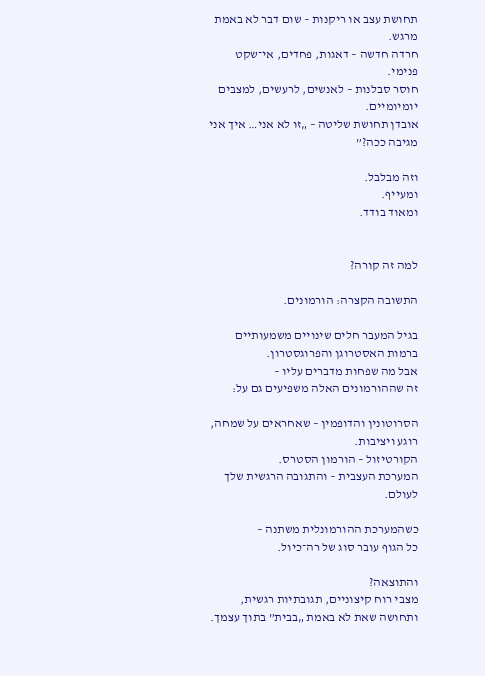תחושת עצב או ריקנות – שום דבר לא באמת מרגש.
חרדה חדשה – דאגות, פחדים, אי־שקט פנימי.
חוסר סבלנות – לאנשים, לרעשים, למצבים יומיומיים.
אובדן תחושת שליטה – „זו לא אני… איך אני מגיבה ככה?”

וזה מבלבל.
ומעייף.
ומאוד בודד.


למה זה קורה?

התשובה הקצרה: הורמונים.

בגיל המעבר חלים שינויים משמעותיים ברמות האסטרוגן והפרוגסטרון.
אבל מה שפחות מדברים עליו –
זה שההורמונים האלה משפיעים גם על:

הסרוטונין והדופמין – שאחראים על שמחה, רוגע ויציבות.
הקורטיזול – הורמון הסטרס.
המערכת העצבית – והתגובה הרגשית שלך לעולם.

כשהמערכת ההורמונלית משתנה –
כל הגוף עובר סוג של רה־כיול.

והתוצאה?
מצבי רוח קיצוניים, תגובתיות רגשית, ותחושה שאת לא באמת „בבית” בתוך עצמך.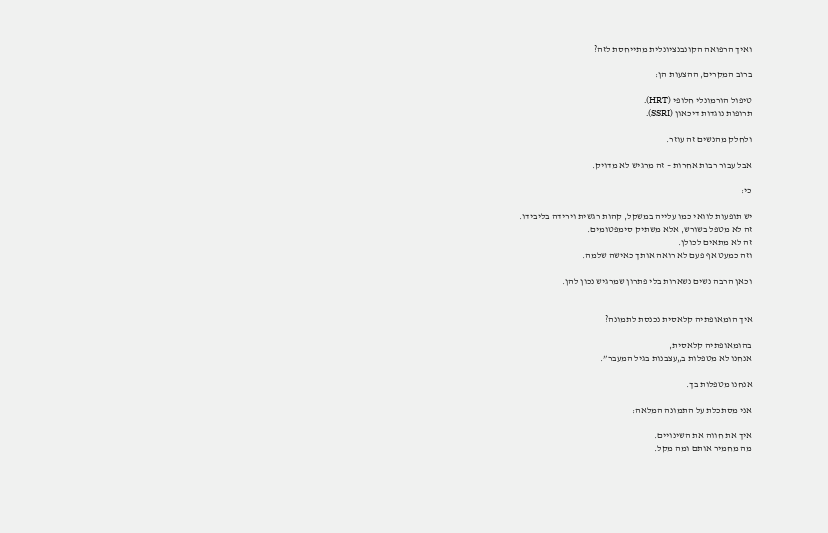ואיך הרפואה הקונבנציונלית מתייחסת לזה?

ברוב המקרים, ההצעות הן:

טיפול הורמונלי חלופי (HRT).
תרופות נוגדות דיכאון (SSRI).

ולחלק מהנשים זה עוזר.

אבל עבור רבות אחרות – זה מרגיש לא מדויק.

כי:

יש תופעות לוואי כמו עלייה במשקל, קהות רגשית וירידה בליבידו.
זה לא מטפל בשורש, אלא משתיק סימפטומים.
זה לא מתאים לכולן.
וזה כמעט אף פעם לא רואה אותך כאישה שלמה.

וכאן הרבה נשים נשארות בלי פתרון שמרגיש נכון להן.


איך הומאופתיה קלאסית נכנסת לתמונה?

בהומאופתיה קלאסית,
אנחנו לא מטפלות ב„עצבנות בגיל המעבר”.

אנחנו מטפלות בך.

אני מסתכלת על התמונה המלאה:

איך את חווה את השינויים.
מה מחמיר אותם ומה מקל.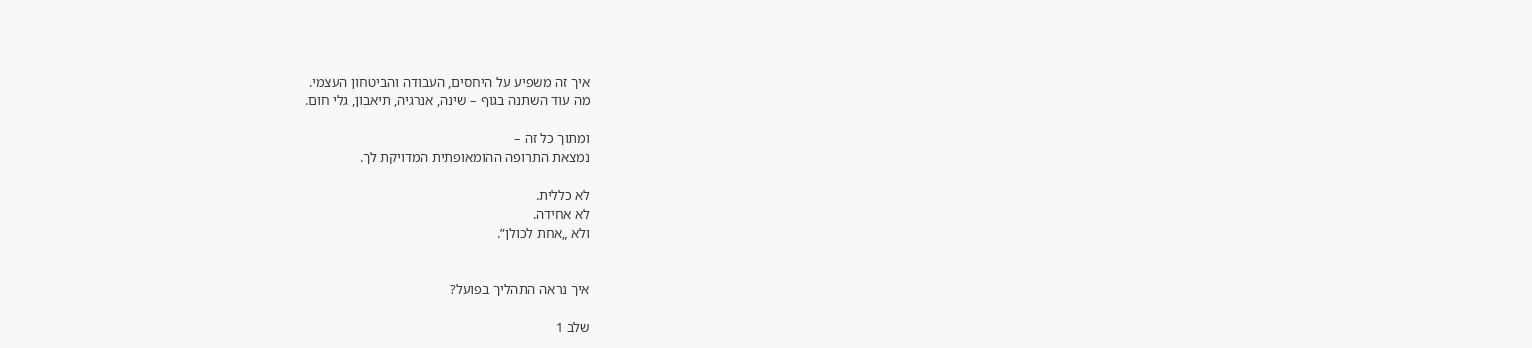איך זה משפיע על היחסים, העבודה והביטחון העצמי.
מה עוד השתנה בגוף – שינה, אנרגיה, תיאבון, גלי חום.

ומתוך כל זה –
נמצאת התרופה ההומאופתית המדויקת לך.

לא כללית.
לא אחידה.
ולא „אחת לכולן”.


איך נראה התהליך בפועל?

שלב 1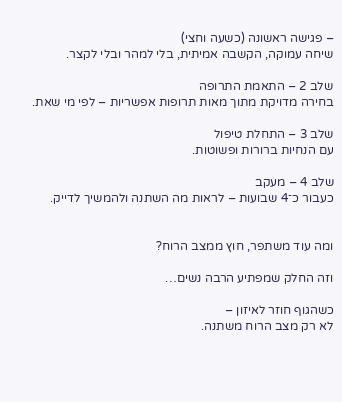– פגישה ראשונה (כשעה וחצי)
שיחה עמוקה, הקשבה אמיתית, בלי למהר ובלי לקצר.

שלב 2 – התאמת התרופה
בחירה מדויקת מתוך מאות תרופות אפשריות – לפי מי שאת.

שלב 3 – התחלת טיפול
עם הנחיות ברורות ופשוטות.

שלב 4 – מעקב
כעבור כ־4 שבועות – לראות מה השתנה ולהמשיך לדייק.


ומה עוד משתפר, חוץ ממצב הרוח?

וזה החלק שמפתיע הרבה נשים…

כשהגוף חוזר לאיזון –
לא רק מצב הרוח משתנה.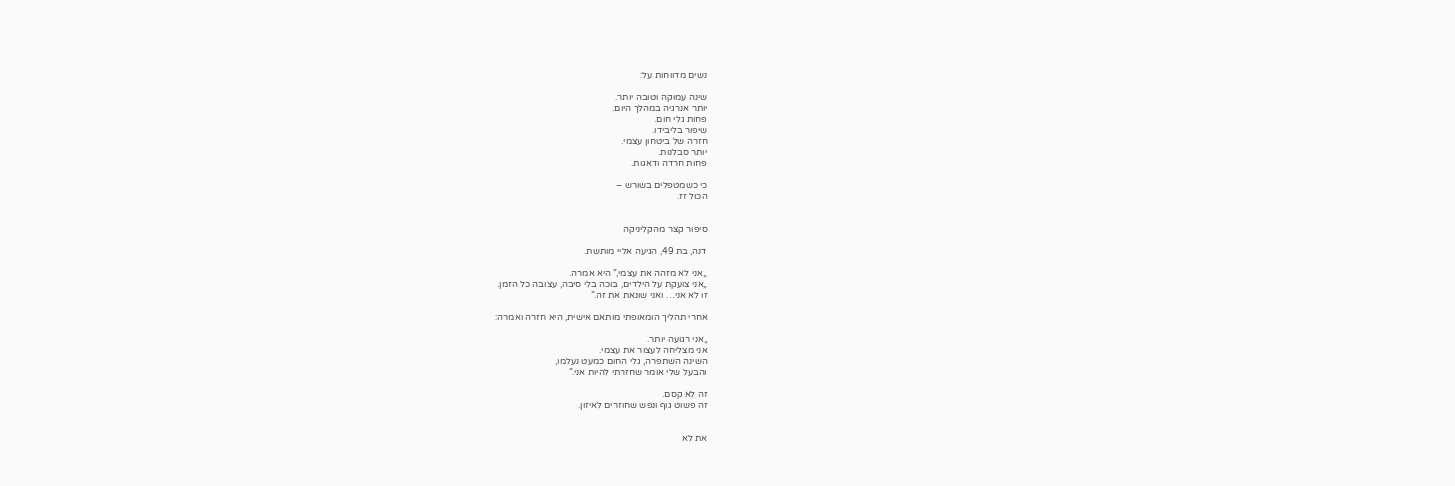נשים מדווחות על:

שינה עמוקה וטובה יותר.
יותר אנרגיה במהלך היום.
פחות גלי חום.
שיפור בליבידו.
חזרה של ביטחון עצמי.
יותר סבלנות.
פחות חרדה ודאגות.

כי כשמטפלים בשורש –
הכול זז.


סיפור קצר מהקליניקה

דנה, בת 49, הגיעה אליי מותשת.

„אני לא מזהה את עצמי,” היא אמרה.
„אני צועקת על הילדים, בוכה בלי סיבה, עצובה כל הזמן.
זו לא אני… ואני שונאת את זה.”

אחרי תהליך הומאופתי מותאם אישית, היא חזרה ואמרה:

„אני רגועה יותר.
אני מצליחה לעצור את עצמי.
השינה השתפרה, גלי החום כמעט נעלמו,
והבעל שלי אומר שחזרתי להיות אני.”

זה לא קסם.
זה פשוט גוף ונפש שחוזרים לאיזון.


את לא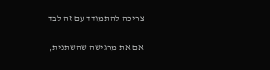צריכה להתמודד עם זה לבד

אם את מרגישה שהשתנית,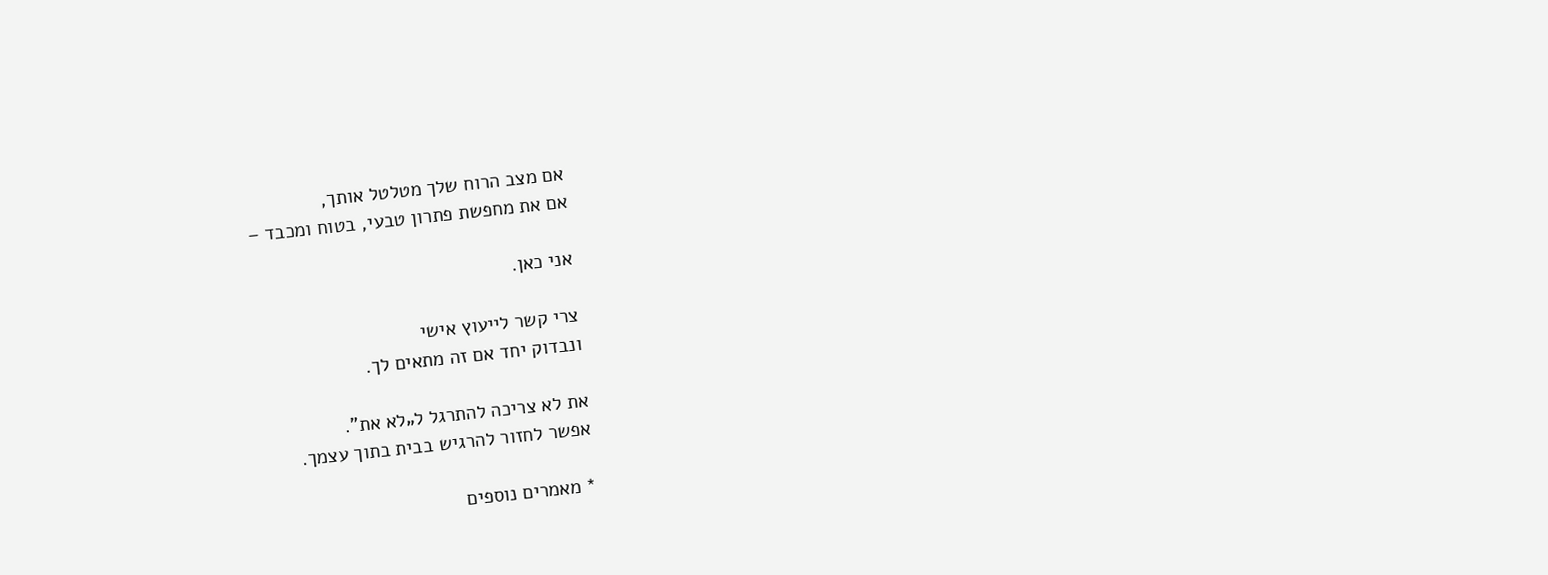אם מצב הרוח שלך מטלטל אותך,
אם את מחפשת פתרון טבעי, בטוח ומכבד –

אני כאן.

צרי קשר לייעוץ אישי
ונבדוק יחד אם זה מתאים לך.

את לא צריכה להתרגל ל„לא את”.
אפשר לחזור להרגיש בבית בתוך עצמך.

* מאמרים נוספים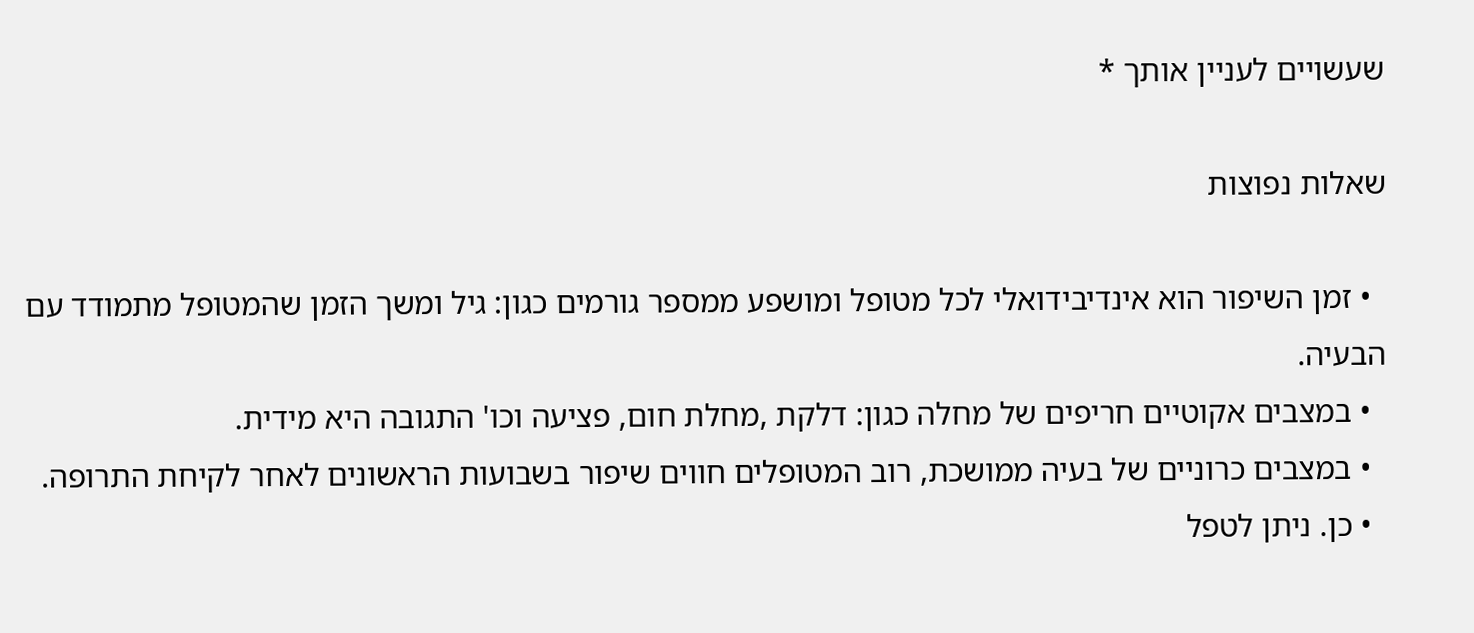שעשויים לעניין אותך *

שאלות נפוצות

  • זמן השיפור הוא אינדיבידואלי לכל מטופל ומושפע ממספר גורמים כגון: גיל ומשך הזמן שהמטופל מתמודד עם הבעיה.
  • במצבים אקוטיים חריפים של מחלה כגון: דלקת ,מחלת חום, פציעה וכו' התגובה היא מידית.
  • במצבים כרוניים של בעיה ממושכת, רוב המטופלים חווים שיפור בשבועות הראשונים לאחר לקיחת התרופה.
  • כן. ניתן לטפל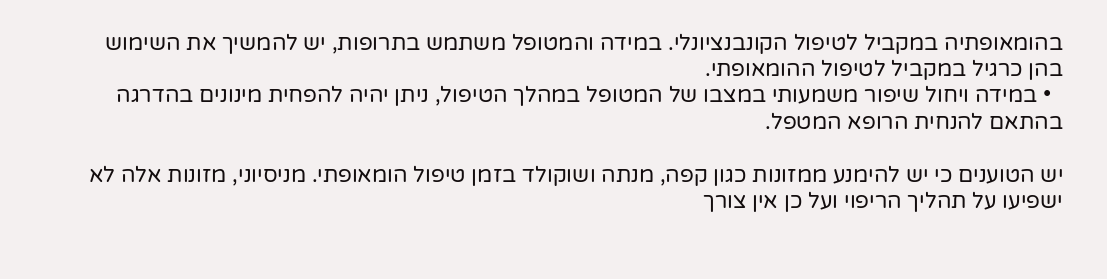בהומאופתיה במקביל לטיפול הקונבנציונלי. במידה והמטופל משתמש בתרופות, יש להמשיך את השימוש בהן כרגיל במקביל לטיפול ההומאופתי.
  • במידה ויחול שיפור משמעותי במצבו של המטופל במהלך הטיפול, ניתן יהיה להפחית מינונים בהדרגה בהתאם להנחית הרופא המטפל.

יש הטוענים כי יש להימנע ממזונות כגון קפה, מנתה ושוקולד בזמן טיפול הומאופתי. מניסיוני, מזונות אלה לא ישפיעו על תהליך הריפוי ועל כן אין צורך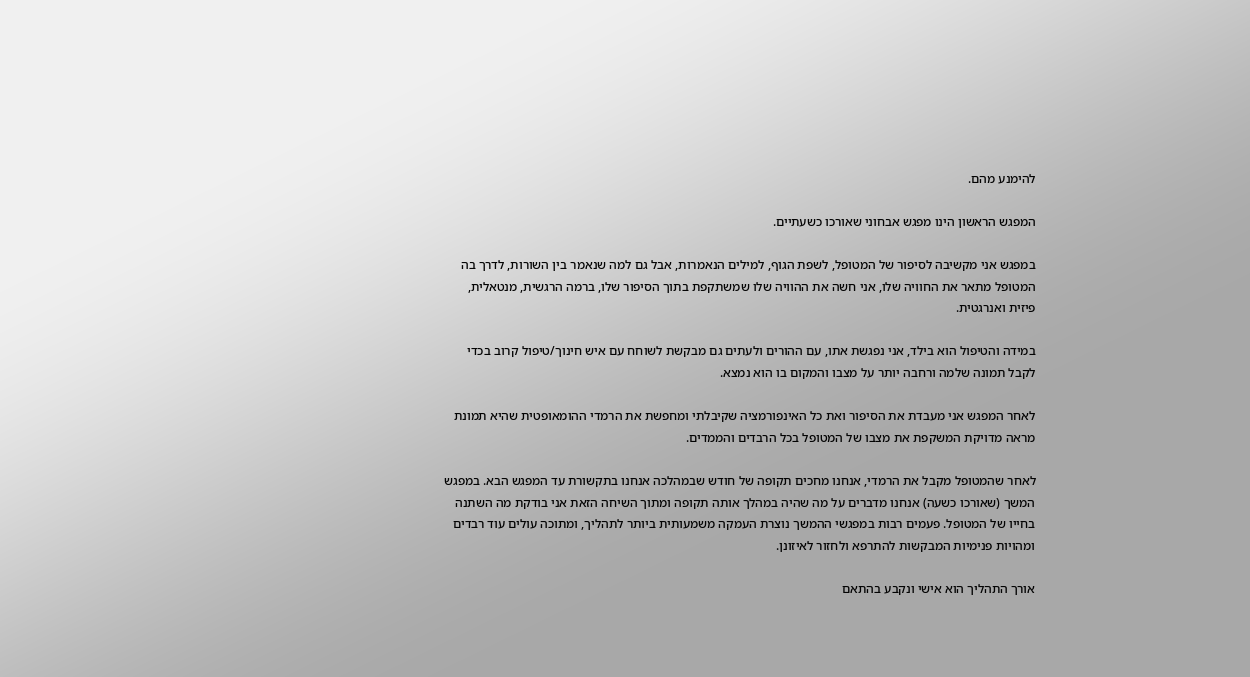להימנע מהם.

המפגש הראשון הינו מפגש אבחוני שאורכו כשעתיים.

במפגש אני מקשיבה לסיפור של המטופל, לשפת הגוף, למילים הנאמרות, אבל גם למה שנאמר בין השורות, לדרך בה המטופל מתאר את החוויה שלו, אני חשה את ההוויה שלו שמשתקפת בתוך הסיפור שלו, ברמה הרגשית, מנטאלית, פיזית ואנרגטית.

במידה והטיפול הוא בילד, אני נפגשת אתו, עם ההורים ולעתים גם מבקשת לשוחח עם איש חינוך/טיפול קרוב בכדי לקבל תמונה שלמה ורחבה יותר על מצבו והמקום בו הוא נמצא.

לאחר המפגש אני מעבדת את הסיפור ואת כל האינפורמציה שקיבלתי ומחפשת את הרמדי ההומאופטית שהיא תמונת מראה מדויקת המשקפת את מצבו של המטופל בכל הרבדים והממדים.

לאחר שהמטופל מקבל את הרמדי, אנחנו מחכים תקופה של חודש שבמהלכה אנחנו בתקשורת עד המפגש הבא. במפגש המשך (שאורכו כשעה) אנחנו מדברים על מה שהיה במהלך אותה תקופה ומתוך השיחה הזאת אני בודקת מה השתנה בחייו של המטופל. פעמים רבות במפגשי ההמשך נוצרת העמקה משמעותית ביותר לתהליך, ומתוכה עולים עוד רבדים ומהויות פנימיות המבקשות להתרפא ולחזור לאיזונן.

אורך התהליך הוא אישי ונקבע בהתאם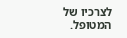לצרכיו של המטופל.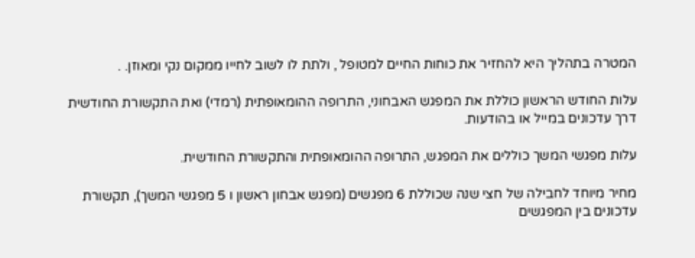המטרה בתהליך היא להחזיר את כוחות החיים למטופל , ולתת לו לשוב לחייו ממקום נקי ומאוזן. .

עלות החודש הראשון כוללת את המפגש האבחוני, התרופה ההומאופתית (רמדי) ואת התקשורת החודשית דרך עדכונים במייל או בהודעות.

עלות מפגשי המשך כוללים את המפגש, התרופה ההומאופתית והתקשורת החודשית.

מחיר מיוחד לחבילה של חצי שנה שכוללת 6 מפגשים (מפגש אבחון ראשון ו 5 מפגשי המשך), תקשורת עדכונים בין המפגשים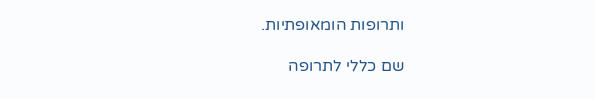ותרופות הומאופתיות.

שם כללי לתרופה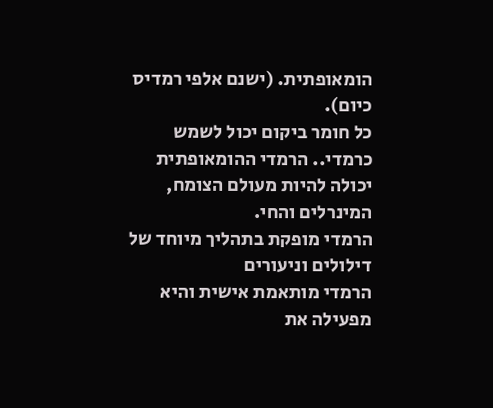הומאופתית. (ישנם אלפי רמדיס כיום).
כל חומר ביקום יכול לשמש כרמדי.. הרמדי ההומאופתית יכולה להיות מעולם הצומח, המינרלים והחי.
הרמדי מופקת בתהליך מיוחד של דילולים וניעורים
הרמדי מותאמת אישית והיא מפעילה את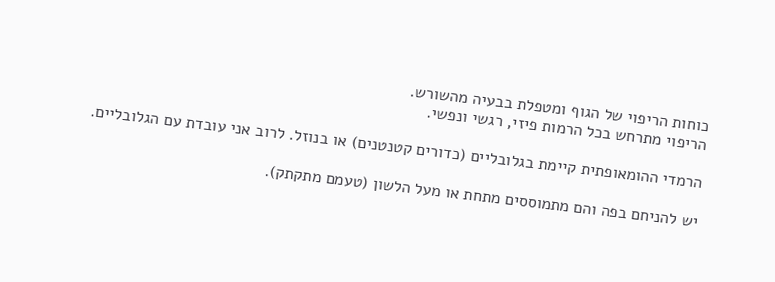כוחות הריפוי של הגוף ומטפלת בבעיה מהשורש.
הריפוי מתרחש בכל הרמות פיזי, רגשי ונפשי.

הרמדי ההומאופתית קיימת בגלובליים (כדורים קטנטנים) או בנוזל. לרוב אני עובדת עם הגלובליים.

יש להניחם בפה והם מתמוססים מתחת או מעל הלשון (טעמם מתקתק).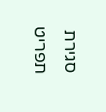סגירת תפריט